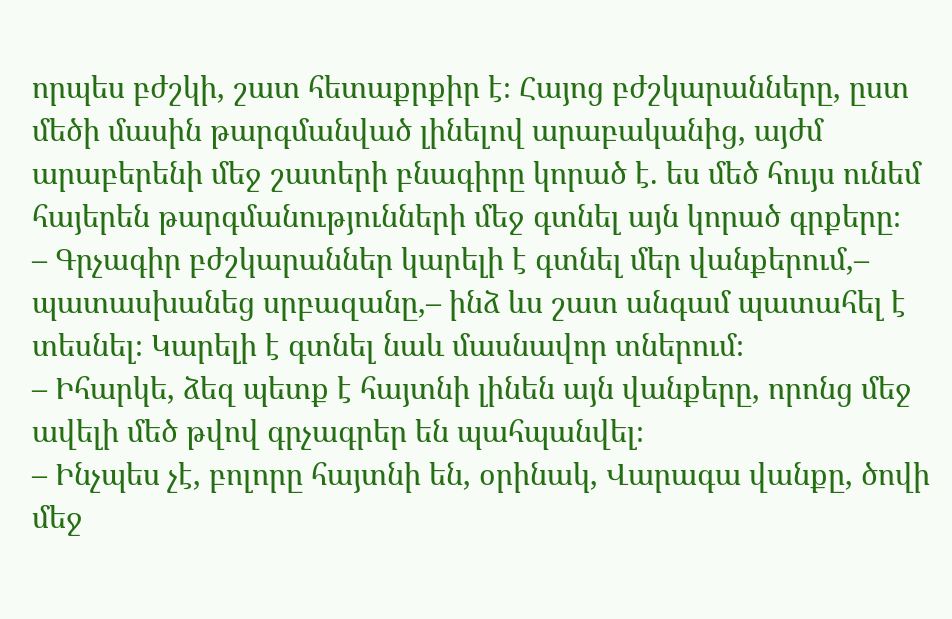որպես բժշկի, շատ հետաքրքիր է։ Հայոց բժշկարանները, ըստ մեծի մասին թարգմանված լինելով արաբականից, այժմ արաբերենի մեջ շատերի բնագիրը կորած է. ես մեծ հույս ունեմ հայերեն թարգմանությունների մեջ գտնել այն կորած գրքերը։
– Գրչագիր բժշկարաններ կարելի է գտնել մեր վանքերում,– պատասխանեց սրբազանը,– ինձ ևս շատ անգամ պատահել է տեսնել։ Կարելի է գտնել նաև մասնավոր տներում։
– Իհարկե, ձեզ պետք է հայտնի լինեն այն վանքերը, որոնց մեջ ավելի մեծ թվով գրչագրեր են պահպանվել։
– Ինչպես չէ, բոլորը հայտնի են, օրինակ, Վարագա վանքը, ծովի մեջ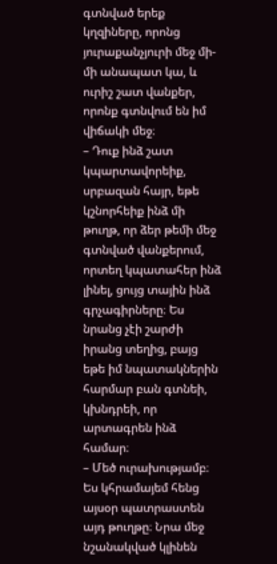գտնված երեք կղզիները, որոնց յուրաքանչյուրի մեջ մի-մի անապատ կա, և ուրիշ շատ վանքեր, որոնք գտնվում են իմ վիճակի մեջ։
– Դուք ինձ շատ կպարտավորեիք, սրբազան հայր, եթե կշնորհեիք ինձ մի թուղթ, որ ձեր թեմի մեջ գտնված վանքերում, որտեղ կպատահեր ինձ լինել, ցույց տային ինձ գրչագիրները։ Ես նրանց չէի շարժի իրանց տեղից, բայց եթե իմ նպատակներին հարմար բան գտնեի, կխնդրեի, որ արտագրեն ինձ համար։
– Մեծ ուրախությամբ։ Ես կհրամայեմ հենց այսօր պատրաստեն այդ թուղթը։ Նրա մեջ նշանակված կլինեն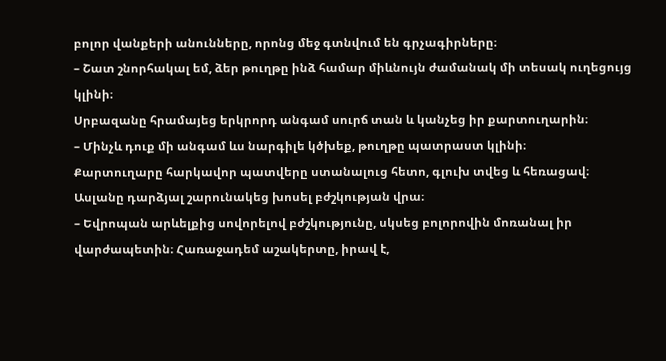բոլոր վանքերի անունները, որոնց մեջ գտնվում են գրչագիրները։
– Շատ շնորհակալ եմ, ձեր թուղթը ինձ համար միևնույն ժամանակ մի տեսակ ուղեցույց կլինի։
Սրբազանը հրամայեց երկրորդ անգամ սուրճ տան և կանչեց իր քարտուղարին։
– Մինչև դուք մի անգամ ևս նարգիլե կծխեք, թուղթը պատրաստ կլինի։
Քարտուղարը հարկավոր պատվերը ստանալուց հետո, գլուխ տվեց և հեռացավ։ Ասլանը դարձյալ շարունակեց խոսել բժշկության վրա։
– Եվրոպան արևելքից սովորելով բժշկությունը, սկսեց բոլորովին մոռանալ իր վարժապետին։ Հառաջադեմ աշակերտը, իրավ է,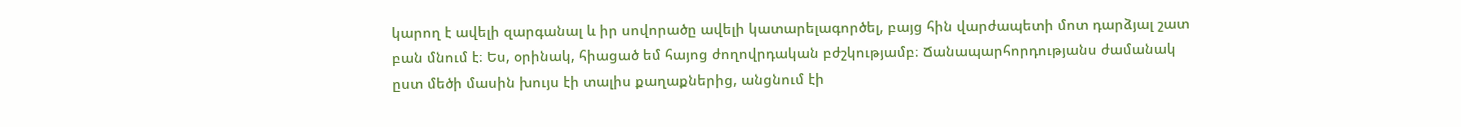կարող է ավելի զարգանալ և իր սովորածը ավելի կատարելագործել, բայց հին վարժապետի մոտ դարձյալ շատ բան մնում է։ Ես, օրինակ, հիացած եմ հայոց ժողովրդական բժշկությամբ։ Ճանապարհորդությանս ժամանակ ըստ մեծի մասին խույս էի տալիս քաղաքներից, անցնում էի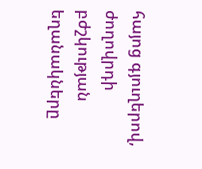հայոց գյուղերով, ժողովրդի բժշկության եղանակները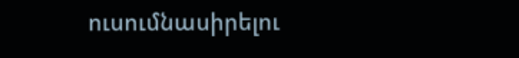ուսումնասիրելու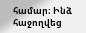համար։ Ինձ հաջողվեց